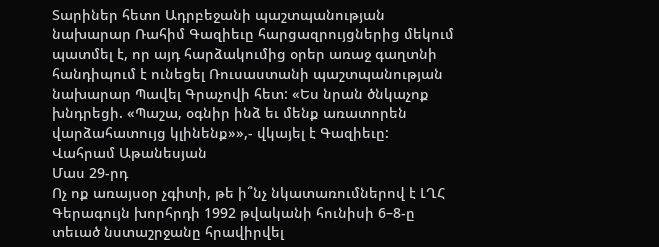Տարիներ հետո Ադրբեջանի պաշտպանության նախարար Ռահիմ Գազիեւը հարցազրույցներից մեկում պատմել է, որ այդ հարձակումից օրեր առաջ գաղտնի հանդիպում է ունեցել Ռուսաստանի պաշտպանության նախարար Պավել Գրաչովի հետ: «Ես նրան ծնկաչոք խնդրեցի. «Պաշա, օգնիր ինձ եւ մենք առատորեն վարձահատույց կլինենք»»,- վկայել է Գազիեւը:
Վահրամ Աթանեսյան
Մաս 29-րդ
Ոչ ոք առայսօր չգիտի, թե ի՞նչ նկատառումներով է ԼՂՀ Գերագույն խորհրդի 1992 թվականի հունիսի 6–8‑ը տեւած նստաշրջանը հրավիրվել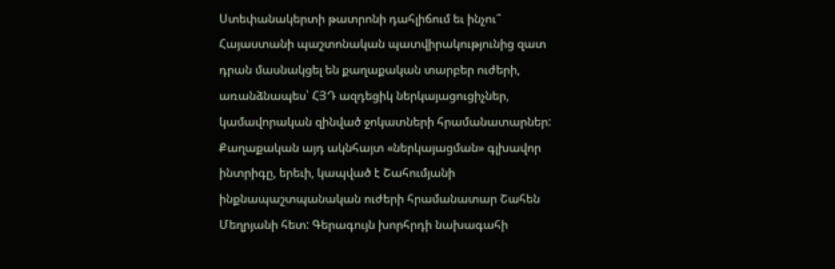Ստեփանակերտի թատրոնի դահլիճում եւ ինչու՞ Հայաստանի պաշտոնական պատվիրակությունից զատ դրան մասնակցել են քաղաքական տարբեր ուժերի, առանձնապես՝ ՀՅԴ ազդեցիկ ներկայացուցիչներ, կամավորական զինված ջոկատների հրամանատարներ: Քաղաքական այդ ակնհայտ «ներկայացման» գլխավոր ինտրիգը, երեւի, կապված է Շահումյանի ինքնապաշտպանական ուժերի հրամանատար Շահեն Մեղրյանի հետ: Գերագույն խորհրդի նախագահի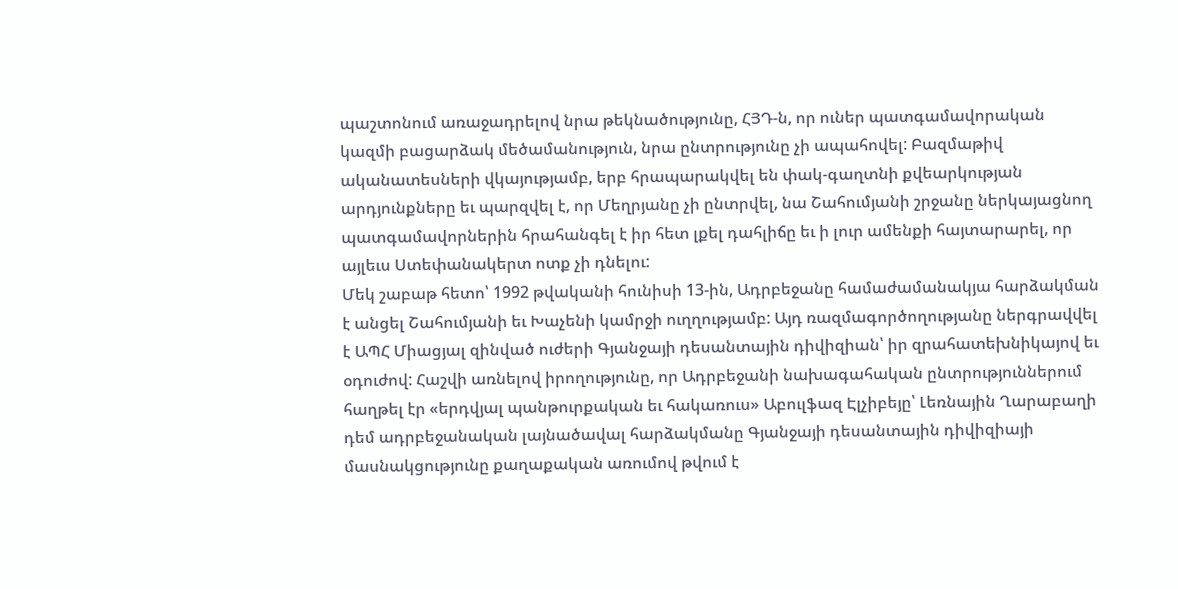պաշտոնում առաջադրելով նրա թեկնածությունը, ՀՅԴ‑ն, որ ուներ պատգամավորական կազմի բացարձակ մեծամանություն, նրա ընտրությունը չի ապահովել: Բազմաթիվ ականատեսների վկայությամբ, երբ հրապարակվել են փակ-գաղտնի քվեարկության արդյունքները եւ պարզվել է, որ Մեղրյանը չի ընտրվել, նա Շահումյանի շրջանը ներկայացնող պատգամավորներին հրահանգել է իր հետ լքել դահլիճը եւ ի լուր ամենքի հայտարարել, որ այլեւս Ստեփանակերտ ոտք չի դնելու:
Մեկ շաբաթ հետո՝ 1992 թվականի հունիսի 13-ին, Ադրբեջանը համաժամանակյա հարձակման է անցել Շահումյանի եւ Խաչենի կամրջի ուղղությամբ: Այդ ռազմագործողությանը ներգրավվել է ԱՊՀ Միացյալ զինված ուժերի Գյանջայի դեսանտային դիվիզիան՝ իր զրահատեխնիկայով եւ օդուժով: Հաշվի առնելով իրողությունը, որ Ադրբեջանի նախագահական ընտրություններում հաղթել էր «երդվյալ պանթուրքական եւ հակառուս» Աբուլֆազ Էլչիբեյը՝ Լեռնային Ղարաբաղի դեմ ադրբեջանական լայնածավալ հարձակմանը Գյանջայի դեսանտային դիվիզիայի մասնակցությունը քաղաքական առումով թվում է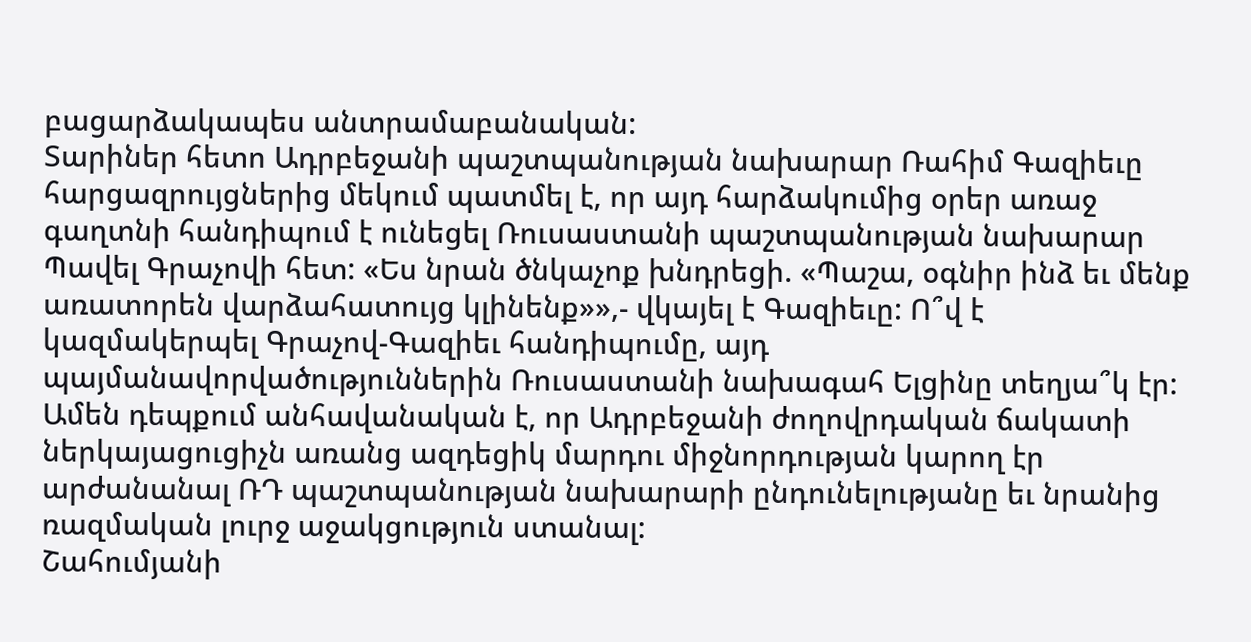բացարձակապես անտրամաբանական:
Տարիներ հետո Ադրբեջանի պաշտպանության նախարար Ռահիմ Գազիեւը հարցազրույցներից մեկում պատմել է, որ այդ հարձակումից օրեր առաջ գաղտնի հանդիպում է ունեցել Ռուսաստանի պաշտպանության նախարար Պավել Գրաչովի հետ: «Ես նրան ծնկաչոք խնդրեցի. «Պաշա, օգնիր ինձ եւ մենք առատորեն վարձահատույց կլինենք»»,- վկայել է Գազիեւը: Ո՞վ է կազմակերպել Գրաչով-Գազիեւ հանդիպումը, այդ պայմանավորվածություններին Ռուսաստանի նախագահ Ելցինը տեղյա՞կ էր: Ամեն դեպքում անհավանական է, որ Ադրբեջանի ժողովրդական ճակատի ներկայացուցիչն առանց ազդեցիկ մարդու միջնորդության կարող էր արժանանալ ՌԴ պաշտպանության նախարարի ընդունելությանը եւ նրանից ռազմական լուրջ աջակցություն ստանալ:
Շահումյանի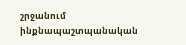շրջանում ինքնապաշտպանական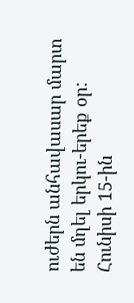ուժերն անհավասար մարտ են մղել երկու-երեք օր: Հունիսի 15-ին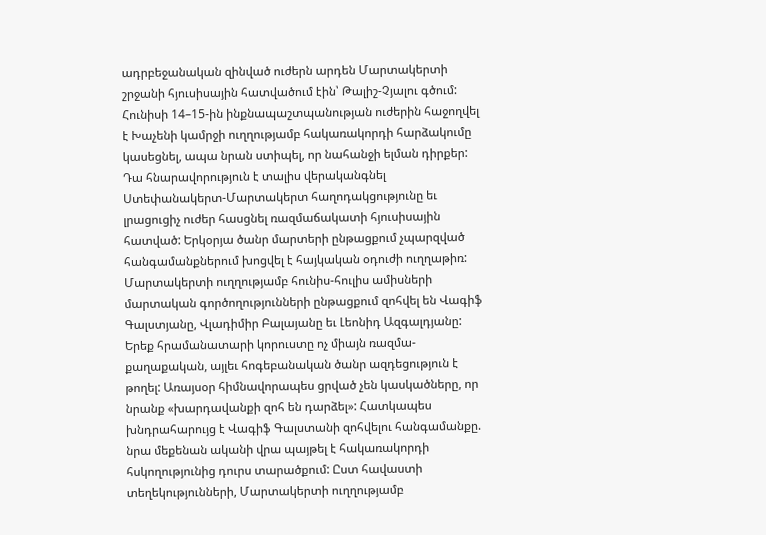ադրբեջանական զինված ուժերն արդեն Մարտակերտի շրջանի հյուսիսային հատվածում էին՝ Թալիշ-Չյալու գծում: Հունիսի 14–15-ին ինքնապաշտպանության ուժերին հաջողվել է Խաչենի կամրջի ուղղությամբ հակառակորդի հարձակումը կասեցնել, ապա նրան ստիպել, որ նահանջի ելման դիրքեր: Դա հնարավորություն է տալիս վերականգնել Ստեփանակերտ-Մարտակերտ հաղոդակցությունը եւ լրացուցիչ ուժեր հասցնել ռազմաճակատի հյուսիսային հատված: Երկօրյա ծանր մարտերի ընթացքում չպարզված հանգամանքներում խոցվել է հայկական օդուժի ուղղաթիռ: Մարտակերտի ուղղությամբ հունիս-հուլիս ամիսների մարտական գործողությունների ընթացքում զոհվել են Վագիֆ Գալստյանը, Վլադիմիր Բալայանը եւ Լեոնիդ Ազգալդյանը: Երեք հրամանատարի կորուստը ոչ միայն ռազմա-քաղաքական, այլեւ հոգեբանական ծանր ազդեցություն է թողել: Առայսօր հիմնավորապես ցրված չեն կասկածները, որ նրանք «խարդավանքի զոհ են դարձել»: Հատկապես խնդրահարույց է Վագիֆ Գալստանի զոհվելու հանգամանքը. նրա մեքենան ականի վրա պայթել է հակառակորդի հսկողությունից դուրս տարածքում: Ըստ հավաստի տեղեկությունների, Մարտակերտի ուղղությամբ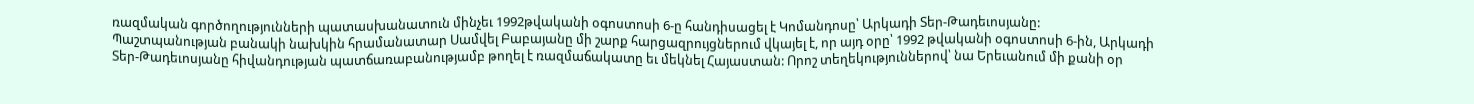ռազմական գործողությունների պատասխանատուն մինչեւ 1992թվականի օգոստոսի 6‑ը հանդիսացել է Կոմանդոսը՝ Արկադի Տեր-Թադեւոսյանը:
Պաշտպանության բանակի նախկին հրամանատար Սամվել Բաբայանը մի շարք հարցազրույցներում վկայել է, որ այդ օրը՝ 1992 թվականի օգոստոսի 6‑ին, Արկադի Տեր-Թադեւոսյանը հիվանդության պատճառաբանությամբ թողել է ռազմաճակատը եւ մեկնել Հայաստան: Որոշ տեղեկություններով՝ նա Երեւանում մի քանի օր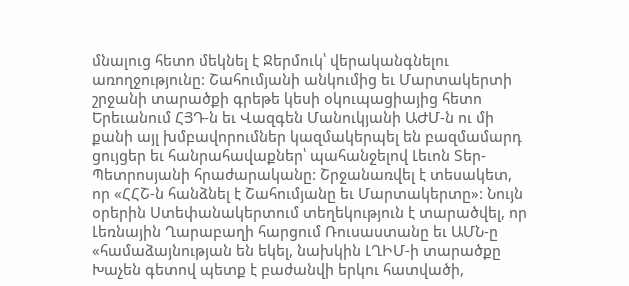մնալուց հետո մեկնել է Ջերմուկ՝ վերականգնելու առողջությունը: Շահումյանի անկումից եւ Մարտակերտի շրջանի տարածքի գրեթե կեսի օկուպացիայից հետո Երեւանում ՀՅԴ‑ն եւ Վազգեն Մանուկյանի ԱԺՄ‑ն ու մի քանի այլ խմբավորումներ կազմակերպել են բազմամարդ ցույցեր եւ հանրահավաքներ՝ պահանջելով Լեւոն Տեր-Պետրոսյանի հրաժարականը: Շրջանառվել է տեսակետ, որ «ՀՀՇ‑ն հանձնել է Շահումյանը եւ Մարտակերտը»: Նույն օրերին Ստեփանակերտում տեղեկություն է տարածվել, որ Լեռնային Ղարաբաղի հարցում Ռուսաստանը եւ ԱՄՆ‑ը «համաձայնության են եկել, նախկին ԼՂԻՄ‑ի տարածքը Խաչեն գետով պետք է բաժանվի երկու հատվածի,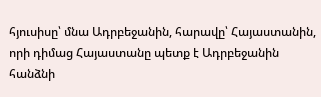հյուսիսը՝ մնա Ադրբեջանին, հարավը՝ Հայաստանին, որի դիմաց Հայաստանը պետք է Ադրբեջանին հանձնի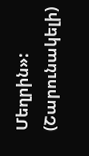Մեղրին»:
(Շարունակելի)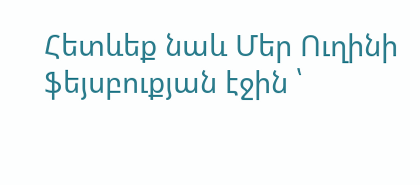Հետևեք նաև Մեր Ուղինի ֆեյսբուքյան էջին ՝